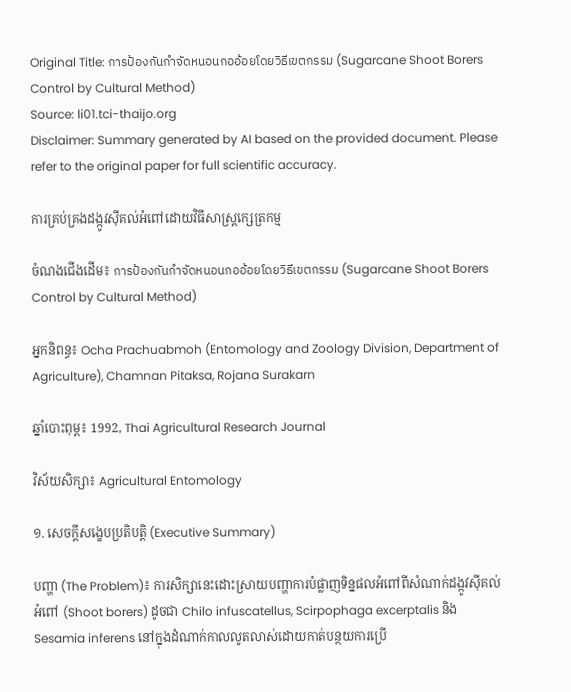Original Title: การป้องกันกำจัดหนอนกออ้อยโดยวิธีเขตกรรม (Sugarcane Shoot Borers Control by Cultural Method)
Source: li01.tci-thaijo.org
Disclaimer: Summary generated by AI based on the provided document. Please refer to the original paper for full scientific accuracy.

ការគ្រប់គ្រងដង្កូវស៊ីគល់អំពៅដោយវិធីសាស្ត្រក្សេត្រកម្ម

ចំណងជើងដើម៖ การป้องกันกำจัดหนอนกออ้อยโดยวิธีเขตกรรม (Sugarcane Shoot Borers Control by Cultural Method)

អ្នកនិពន្ធ៖ Ocha Prachuabmoh (Entomology and Zoology Division, Department of Agriculture), Chamnan Pitaksa, Rojana Surakarn

ឆ្នាំបោះពុម្ព៖ 1992, Thai Agricultural Research Journal

វិស័យសិក្សា៖ Agricultural Entomology

១. សេចក្តីសង្ខេបប្រតិបត្តិ (Executive Summary)

បញ្ហា (The Problem)៖ ការសិក្សានេះដោះស្រាយបញ្ហាការបំផ្លាញទិន្នផលអំពៅពីសំណាក់ដង្កូវស៊ីគល់អំពៅ (Shoot borers) ដូចជា Chilo infuscatellus, Scirpophaga excerptalis និង Sesamia inferens នៅក្នុងដំណាក់កាលលូតលាស់ដោយកាត់បន្ថយការប្រើ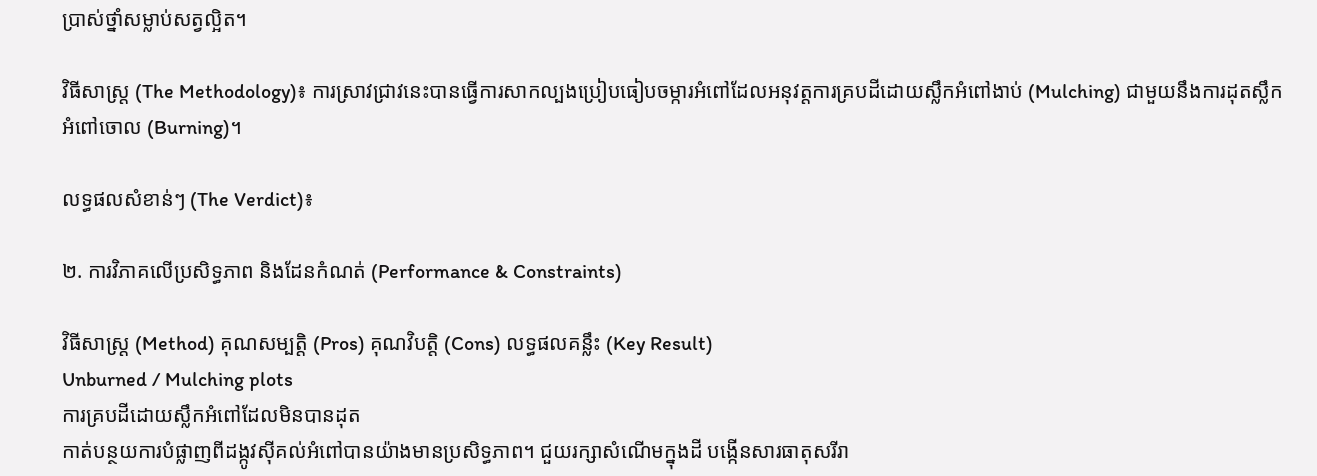ប្រាស់ថ្នាំសម្លាប់សត្វល្អិត។

វិធីសាស្ត្រ (The Methodology)៖ ការស្រាវជ្រាវនេះបានធ្វើការសាកល្បងប្រៀបធៀបចម្ការអំពៅដែលអនុវត្តការគ្របដីដោយស្លឹកអំពៅងាប់ (Mulching) ជាមួយនឹងការដុតស្លឹកអំពៅចោល (Burning)។

លទ្ធផលសំខាន់ៗ (The Verdict)៖

២. ការវិភាគលើប្រសិទ្ធភាព និងដែនកំណត់ (Performance & Constraints)

វិធីសាស្ត្រ (Method) គុណសម្បត្តិ (Pros) គុណវិបត្តិ (Cons) លទ្ធផលគន្លឹះ (Key Result)
Unburned / Mulching plots
ការគ្របដីដោយស្លឹកអំពៅដែលមិនបានដុត
កាត់បន្ថយការបំផ្លាញពីដង្កូវស៊ីគល់អំពៅបានយ៉ាងមានប្រសិទ្ធភាព។ ជួយរក្សាសំណើមក្នុងដី បង្កើនសារធាតុសរីរា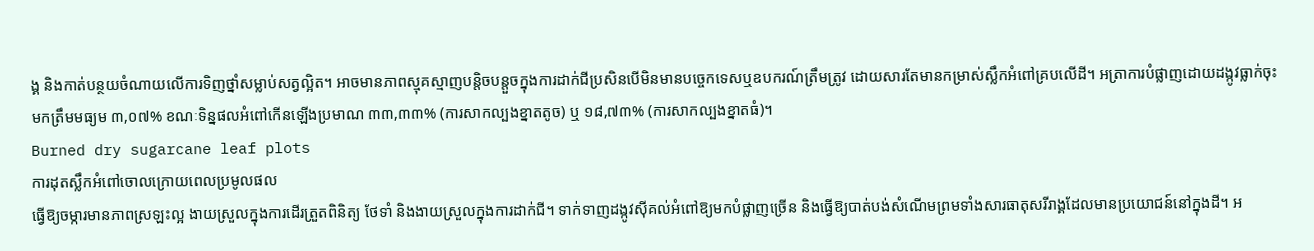ង្គ និងកាត់បន្ថយចំណាយលើការទិញថ្នាំសម្លាប់សត្វល្អិត។ អាចមានភាពស្មុគស្មាញបន្តិចបន្តួចក្នុងការដាក់ជីប្រសិនបើមិនមានបច្ចេកទេសឬឧបករណ៍ត្រឹមត្រូវ ដោយសារតែមានកម្រាស់ស្លឹកអំពៅគ្របលើដី។ អត្រាការបំផ្លាញដោយដង្កូវធ្លាក់ចុះមកត្រឹមមធ្យម ៣,០៧% ខណៈទិន្នផលអំពៅកើនឡើងប្រមាណ ៣៣,៣៣% (ការសាកល្បងខ្នាតតូច) ឬ ១៨,៧៣% (ការសាកល្បងខ្នាតធំ)។
Burned dry sugarcane leaf plots
ការដុតស្លឹកអំពៅចោលក្រោយពេលប្រមូលផល
ធ្វើឱ្យចម្ការមានភាពស្រឡះល្អ ងាយស្រួលក្នុងការដើរត្រួតពិនិត្យ ថែទាំ និងងាយស្រួលក្នុងការដាក់ជី។ ទាក់ទាញដង្កូវស៊ីគល់អំពៅឱ្យមកបំផ្លាញច្រើន និងធ្វើឱ្យបាត់បង់សំណើមព្រមទាំងសារធាតុសរីរាង្គដែលមានប្រយោជន៍នៅក្នុងដី។ អ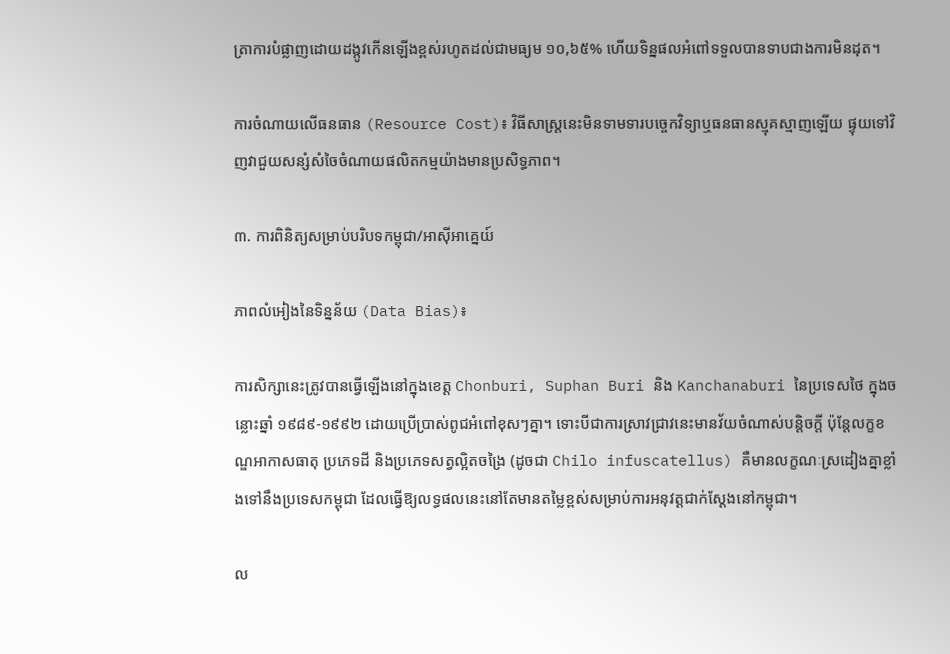ត្រាការបំផ្លាញដោយដង្កូវកើនឡើងខ្ពស់រហូតដល់ជាមធ្យម ១០,៦៥% ហើយទិន្នផលអំពៅទទួលបានទាបជាងការមិនដុត។

ការចំណាយលើធនធាន (Resource Cost)៖ វិធីសាស្ត្រនេះមិនទាមទារបច្ចេកវិទ្យាឬធនធានស្មុគស្មាញឡើយ ផ្ទុយទៅវិញវាជួយសន្សំសំចៃចំណាយផលិតកម្មយ៉ាងមានប្រសិទ្ធភាព។

៣. ការពិនិត្យសម្រាប់បរិបទកម្ពុជា/អាស៊ីអាគ្នេយ៍

ភាពលំអៀងនៃទិន្នន័យ (Data Bias)៖

ការសិក្សានេះត្រូវបានធ្វើឡើងនៅក្នុងខេត្ត Chonburi, Suphan Buri និង Kanchanaburi នៃប្រទេសថៃ ក្នុងចន្លោះឆ្នាំ ១៩៨៩-១៩៩២ ដោយប្រើប្រាស់ពូជអំពៅខុសៗគ្នា។ ទោះបីជាការស្រាវជ្រាវនេះមានវ័យចំណាស់បន្តិចក្តី ប៉ុន្តែលក្ខខណ្ឌអាកាសធាតុ ប្រភេទដី និងប្រភេទសត្វល្អិតចង្រៃ (ដូចជា Chilo infuscatellus) គឺមានលក្ខណៈស្រដៀងគ្នាខ្លាំងទៅនឹងប្រទេសកម្ពុជា ដែលធ្វើឱ្យលទ្ធផលនេះនៅតែមានតម្លៃខ្ពស់សម្រាប់ការអនុវត្តជាក់ស្តែងនៅកម្ពុជា។

ល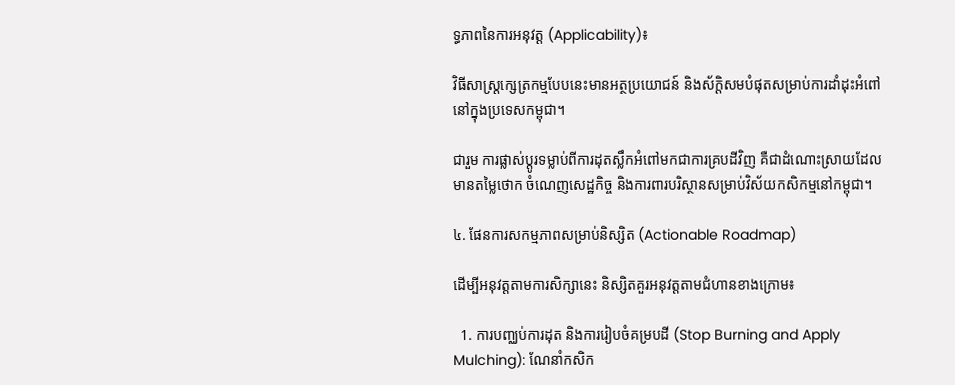ទ្ធភាពនៃការអនុវត្ត (Applicability)៖

វិធីសាស្ត្រក្សេត្រកម្មបែបនេះមានអត្ថប្រយោជន៍ និងស័ក្តិសមបំផុតសម្រាប់ការដាំដុះអំពៅនៅក្នុងប្រទេសកម្ពុជា។

ជារួម ការផ្លាស់ប្តូរទម្លាប់ពីការដុតស្លឹកអំពៅមកជាការគ្របដីវិញ គឺជាដំណោះស្រាយដែលមានតម្លៃថោក ចំណេញសេដ្ឋកិច្ច និងការពារបរិស្ថានសម្រាប់វិស័យកសិកម្មនៅកម្ពុជា។

៤. ផែនការសកម្មភាពសម្រាប់និស្សិត (Actionable Roadmap)

ដើម្បីអនុវត្តតាមការសិក្សានេះ និស្សិតគួរអនុវត្តតាមជំហានខាងក្រោម៖

  1. ការបញ្ឈប់ការដុត និងការរៀបចំគម្របដី (Stop Burning and Apply Mulching): ណែនាំកសិក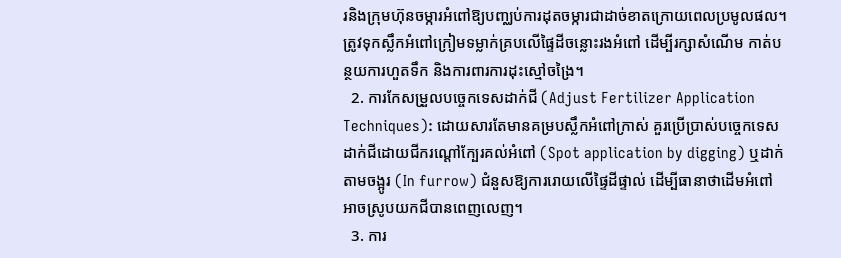រនិងក្រុមហ៊ុនចម្ការអំពៅឱ្យបញ្ឈប់ការដុតចម្ការជាដាច់ខាតក្រោយពេលប្រមូលផល។ ត្រូវទុកស្លឹកអំពៅក្រៀមទម្លាក់គ្របលើផ្ទៃដីចន្លោះរងអំពៅ ដើម្បីរក្សាសំណើម កាត់បន្ថយការហួតទឹក និងការពារការដុះស្មៅចង្រៃ។
  2. ការកែសម្រួលបច្ចេកទេសដាក់ជី (Adjust Fertilizer Application Techniques): ដោយសារតែមានគម្របស្លឹកអំពៅក្រាស់ គួរប្រើប្រាស់បច្ចេកទេសដាក់ជីដោយជីករណ្តៅក្បែរគល់អំពៅ (Spot application by digging) ឬដាក់តាមចង្អូរ (In furrow) ជំនួសឱ្យការរោយលើផ្ទៃដីផ្ទាល់ ដើម្បីធានាថាដើមអំពៅអាចស្រូបយកជីបានពេញលេញ។
  3. ការ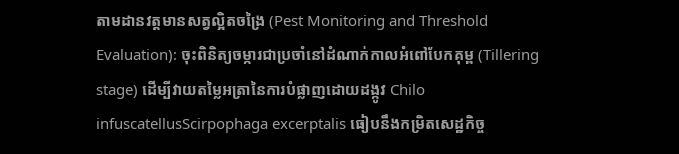តាមដានវត្តមានសត្វល្អិតចង្រៃ (Pest Monitoring and Threshold Evaluation): ចុះពិនិត្យចម្ការជាប្រចាំនៅដំណាក់កាលអំពៅបែកគុម្ព (Tillering stage) ដើម្បីវាយតម្លៃអត្រានៃការបំផ្លាញដោយដង្កូវ Chilo infuscatellusScirpophaga excerptalis ធៀបនឹងកម្រិតសេដ្ឋកិច្ច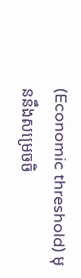(Economic threshold) មុននឹងសម្រេចចិ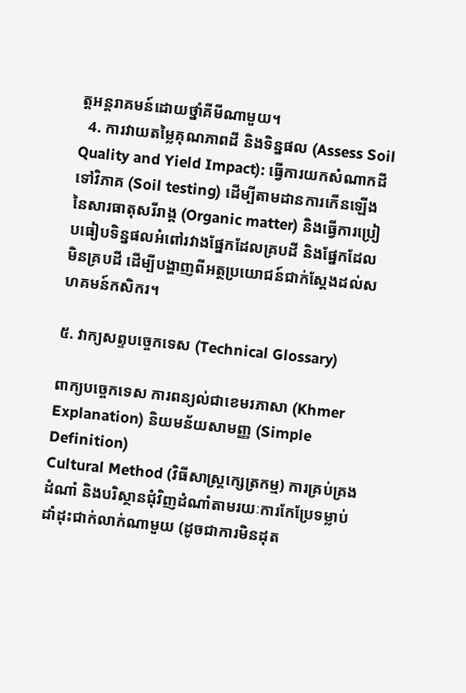ត្តអន្តរាគមន៍ដោយថ្នាំគីមីណាមួយ។
  4. ការវាយតម្លៃគុណភាពដី និងទិន្នផល (Assess Soil Quality and Yield Impact): ធ្វើការយកសំណាកដីទៅវិភាគ (Soil testing) ដើម្បីតាមដានការកើនឡើងនៃសារធាតុសរីរាង្គ (Organic matter) និងធ្វើការប្រៀបធៀបទិន្នផលអំពៅរវាងផ្នែកដែលគ្របដី និងផ្នែកដែលមិនគ្របដី ដើម្បីបង្ហាញពីអត្ថប្រយោជន៍ជាក់ស្តែងដល់សហគមន៍កសិករ។

៥. វាក្យសព្ទបច្ចេកទេស (Technical Glossary)

ពាក្យបច្ចេកទេស ការពន្យល់ជាខេមរភាសា (Khmer Explanation) និយមន័យសាមញ្ញ (Simple Definition)
Cultural Method (វិធីសាស្ត្រក្សេត្រកម្ម) ការគ្រប់គ្រងដំណាំ និងបរិស្ថានជុំវិញដំណាំតាមរយៈការកែប្រែទម្លាប់ដាំដុះជាក់លាក់ណាមួយ (ដូចជាការមិនដុត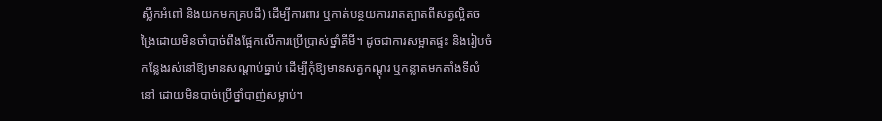ស្លឹកអំពៅ និងយកមកគ្របដី) ដើម្បីការពារ ឬកាត់បន្ថយការរាតត្បាតពីសត្វល្អិតចង្រៃដោយមិនចាំបាច់ពឹងផ្អែកលើការប្រើប្រាស់ថ្នាំគីមី។ ដូចជាការសម្អាតផ្ទះ និងរៀបចំកន្លែងរស់នៅឱ្យមានសណ្តាប់ធ្នាប់ ដើម្បីកុំឱ្យមានសត្វកណ្តុរ ឬកន្លាតមកតាំងទីលំនៅ ដោយមិនបាច់ប្រើថ្នាំបាញ់សម្លាប់។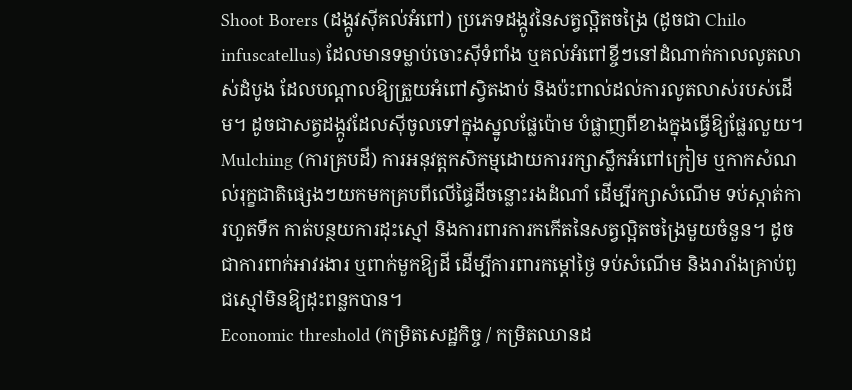Shoot Borers (ដង្កូវស៊ីគល់អំពៅ) ប្រភេទដង្កូវនៃសត្វល្អិតចង្រៃ (ដូចជា Chilo infuscatellus) ដែលមានទម្លាប់ចោះស៊ីទំពាំង ឬគល់អំពៅខ្ចីៗនៅដំណាក់កាលលូតលាស់ដំបូង ដែលបណ្តាលឱ្យត្រួយអំពៅស្វិតងាប់ និងប៉ះពាល់ដល់ការលូតលាស់របស់ដើម។ ដូចជាសត្វដង្កូវដែលស៊ីចូលទៅក្នុងស្នូលផ្លែប៉ោម បំផ្លាញពីខាងក្នុងធ្វើឱ្យផ្លែរលួយ។
Mulching (ការគ្របដី) ការអនុវត្តកសិកម្មដោយការរក្សាស្លឹកអំពៅក្រៀម ឬកាកសំណល់រុក្ខជាតិផ្សេងៗយកមកគ្របពីលើផ្ទៃដីចន្លោះរងដំណាំ ដើម្បីរក្សាសំណើម ទប់ស្កាត់ការហួតទឹក កាត់បន្ថយការដុះស្មៅ និងការពារការកកើតនៃសត្វល្អិតចង្រៃមួយចំនួន។ ដូចជាការពាក់អាវរងារ ឬពាក់មួកឱ្យដី ដើម្បីការពារកម្តៅថ្ងៃ ទប់សំណើម និងរារាំងគ្រាប់ពូជស្មៅមិនឱ្យដុះពន្លកបាន។
Economic threshold (កម្រិតសេដ្ឋកិច្ច / កម្រិតឈានដ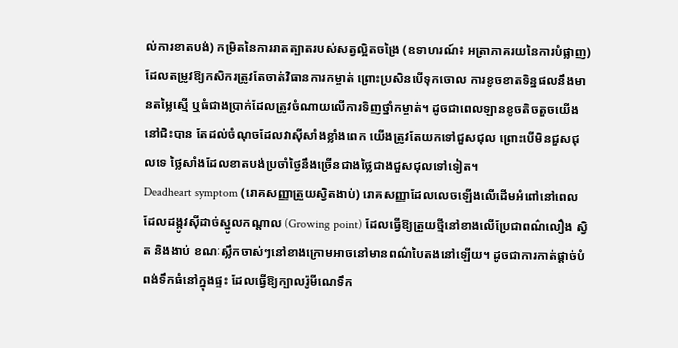ល់ការខាតបង់) កម្រិតនៃការរាតត្បាតរបស់សត្វល្អិតចង្រៃ (ឧទាហរណ៍៖ អត្រាភាគរយនៃការបំផ្លាញ) ដែលតម្រូវឱ្យកសិករត្រូវតែចាត់វិធានការកម្ចាត់ ព្រោះប្រសិនបើទុកចោល ការខូចខាតទិន្នផលនឹងមានតម្លៃស្មើ ឬធំជាងប្រាក់ដែលត្រូវចំណាយលើការទិញថ្នាំកម្ចាត់។ ដូចជាពេលឡានខូចតិចតួចយើងនៅជិះបាន តែដល់ចំណុចដែលវាស៊ីសាំងខ្លាំងពេក យើងត្រូវតែយកទៅជួសជុល ព្រោះបើមិនជួសជុលទេ ថ្លៃសាំងដែលខាតបង់ប្រចាំថ្ងៃនឹងច្រើនជាងថ្លៃជាងជួសជុលទៅទៀត។
Deadheart symptom (រោគសញ្ញាត្រួយស្វិតងាប់) រោគសញ្ញាដែលលេចឡើងលើដើមអំពៅនៅពេលដែលដង្កូវស៊ីដាច់ស្នូលកណ្តាល (Growing point) ដែលធ្វើឱ្យត្រួយថ្មីនៅខាងលើប្រែជាពណ៌លឿង ស្វិត និងងាប់ ខណៈស្លឹកចាស់ៗនៅខាងក្រោមអាចនៅមានពណ៌បៃតងនៅឡើយ។ ដូចជាការកាត់ផ្តាច់បំពង់ទឹកធំនៅក្នុងផ្ទះ ដែលធ្វើឱ្យក្បាលរ៉ូមីណេទឹក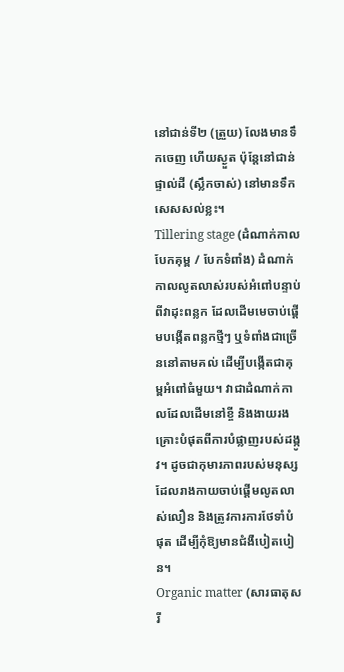នៅជាន់ទី២ (ត្រួយ) លែងមានទឹកចេញ ហើយស្ងួត ប៉ុន្តែនៅជាន់ផ្ទាល់ដី (ស្លឹកចាស់) នៅមានទឹកសេសសល់ខ្លះ។
Tillering stage (ដំណាក់កាលបែកគុម្ព / បែកទំពាំង) ដំណាក់កាលលូតលាស់របស់អំពៅបន្ទាប់ពីវាដុះពន្លក ដែលដើមមេចាប់ផ្តើមបង្កើតពន្លកថ្មីៗ ឬទំពាំងជាច្រើននៅតាមគល់ ដើម្បីបង្កើតជាគុម្ពអំពៅធំមួយ។ វាជាដំណាក់កាលដែលដើមនៅខ្ចី និងងាយរងគ្រោះបំផុតពីការបំផ្លាញរបស់ដង្កូវ។ ដូចជាកុមារភាពរបស់មនុស្ស ដែលរាងកាយចាប់ផ្តើមលូតលាស់លឿន និងត្រូវការការថែទាំបំផុត ដើម្បីកុំឱ្យមានជំងឺបៀតបៀន។
Organic matter (សារធាតុសរី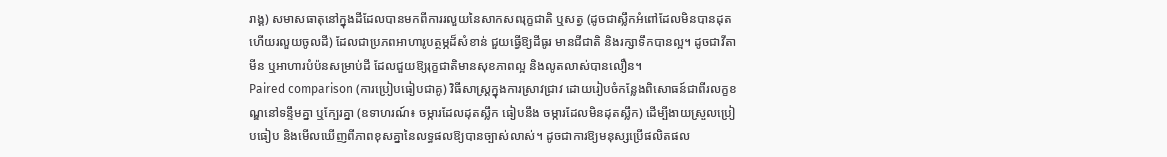រាង្គ) សមាសធាតុនៅក្នុងដីដែលបានមកពីការរលួយនៃសាកសពរុក្ខជាតិ ឬសត្វ (ដូចជាស្លឹកអំពៅដែលមិនបានដុតហើយរលួយចូលដី) ដែលជាប្រភពអាហារូបត្ថម្ភដ៏សំខាន់ ជួយធ្វើឱ្យដីធូរ មានជីជាតិ និងរក្សាទឹកបានល្អ។ ដូចជាវីតាមីន ឬអាហារបំប៉នសម្រាប់ដី ដែលជួយឱ្យរុក្ខជាតិមានសុខភាពល្អ និងលូតលាស់បានលឿន។
Paired comparison (ការប្រៀបធៀបជាគូ) វិធីសាស្ត្រក្នុងការស្រាវជ្រាវ ដោយរៀបចំកន្លែងពិសោធន៍ជាពីរលក្ខខណ្ឌនៅទន្ទឹមគ្នា ឬក្បែរគ្នា (ឧទាហរណ៍៖ ចម្ការដែលដុតស្លឹក ធៀបនឹង ចម្ការដែលមិនដុតស្លឹក) ដើម្បីងាយស្រួលប្រៀបធៀប និងមើលឃើញពីភាពខុសគ្នានៃលទ្ធផលឱ្យបានច្បាស់លាស់។ ដូចជាការឱ្យមនុស្សប្រើផលិតផល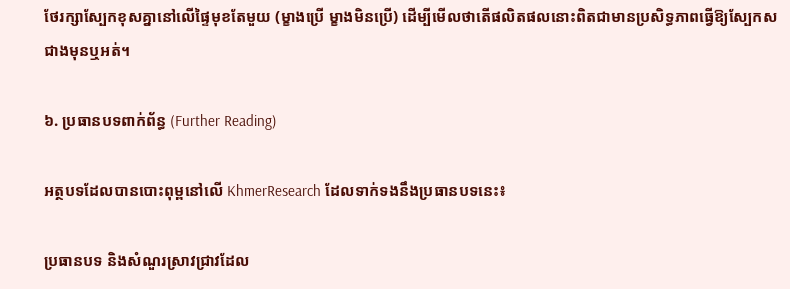ថែរក្សាស្បែកខុសគ្នានៅលើផ្ទៃមុខតែមួយ (ម្ខាងប្រើ ម្ខាងមិនប្រើ) ដើម្បីមើលថាតើផលិតផលនោះពិតជាមានប្រសិទ្ធភាពធ្វើឱ្យស្បែកសជាងមុនឬអត់។

៦. ប្រធានបទពាក់ព័ន្ធ (Further Reading)

អត្ថបទដែលបានបោះពុម្ពនៅលើ KhmerResearch ដែលទាក់ទងនឹងប្រធានបទនេះ៖

ប្រធានបទ និងសំណួរស្រាវជ្រាវដែល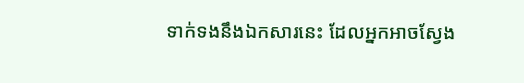ទាក់ទងនឹងឯកសារនេះ ដែលអ្នកអាចស្វែង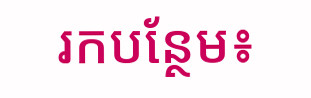រកបន្ថែម៖